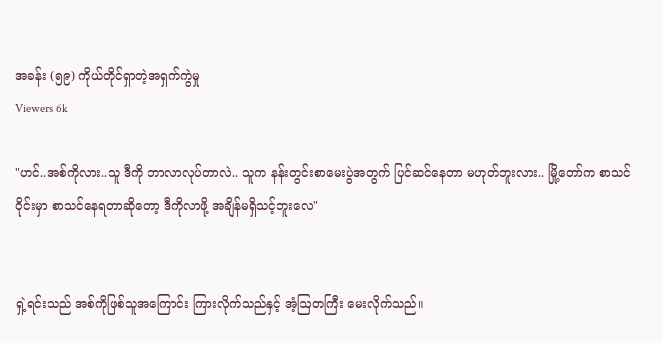အခန်း (၅၉) ကိုယ်တိုင်ရှာတဲ့အရှက်ကွဲမှု
Viewers 6k

"ဟင်..အစ်ကိုလား..သူ ဒီကို ဘာလာလုပ်တာလဲ.. သူက နန်းတွင်းစာမေးပွဲအတွက် ပြင်ဆင်နေတာ မဟုတ်ဘူးလား.. မြို့တော်က စာသင်ဝိုင်းမှာ စာသင်နေရတာဆိုတော့ ဒီကိုလာဖို့ အချိန်မရှိသင့်ဘူးလေ"


ရှဲ့ရင်းသည် အစ်ကိုဖြစ်သူအကြောင်း ကြားလိုက်သည်နှင့် အံ့ဩတကြီး မေးလိုက်သည်။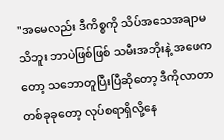"အမေလည်း ဒီကိစ္စကို သိပ်အသေအချာမသိဘူး ဘာပဲဖြစ်ဖြစ် သမီးအဘိုးနဲ့ အဖေကတော့ သဘောတူပြီးပြီဆိုတော့ ဒီကိုလာတာ တစ်ခုခုတော့ လုပ်စရာရှိလို့နေ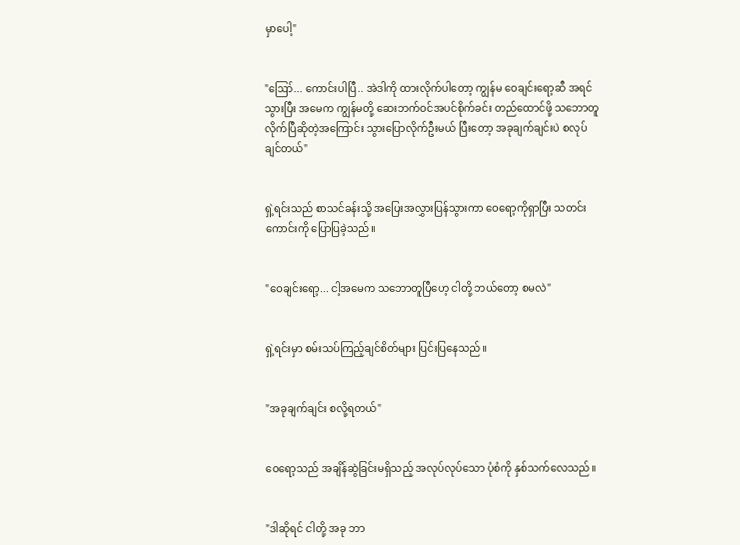မှာပေါ့"


"ဪ... ကောင်းပါပြီ.. အဲဒါကို ထားလိုက်ပါတော့ ကျွန်မ ဝေချင်းရော့ဆီ အရင်သွားပြီး အမေက ကျွန်မတို့ ဆေးဘက်ဝင်အပင်စိုက်ခင်း တည်ထောင်ဖို့ သဘောတူလိုက်ပြီဆိုတဲ့အကြောင်း သွားပြောလိုက်ဦးမယ် ပြီးတော့ အခုချက်ချင်းပဲ စလုပ်ချင်တယ်"


ရှဲ့ရင်းသည် စာသင်ခန်းသို့ အပြေးအလွှားပြန်သွားကာ ဝေရော့ကိုရှာပြီး သတင်းကောင်းကို ပြောပြခဲ့သည်။


"ဝေချင်းရော့... ငါ့အမေက သဘောတူပြီဟေ့ ငါတို့ ဘယ်တော့ စမလဲ"


ရှဲ့ရင်းမှာ စမ်းသပ်ကြည့်ချင်စိတ်များ ပြင်းပြနေသည်။


"အခုချက်ချင်း စလို့ရတယ်"


ဝေရော့သည် အချိန်ဆွဲခြင်းမရှိသည့် အလုပ်လုပ်သော ပုံစံကို နှစ်သက်လေသည်။


"ဒါဆိုရင် ငါတို့ အခု ဘာ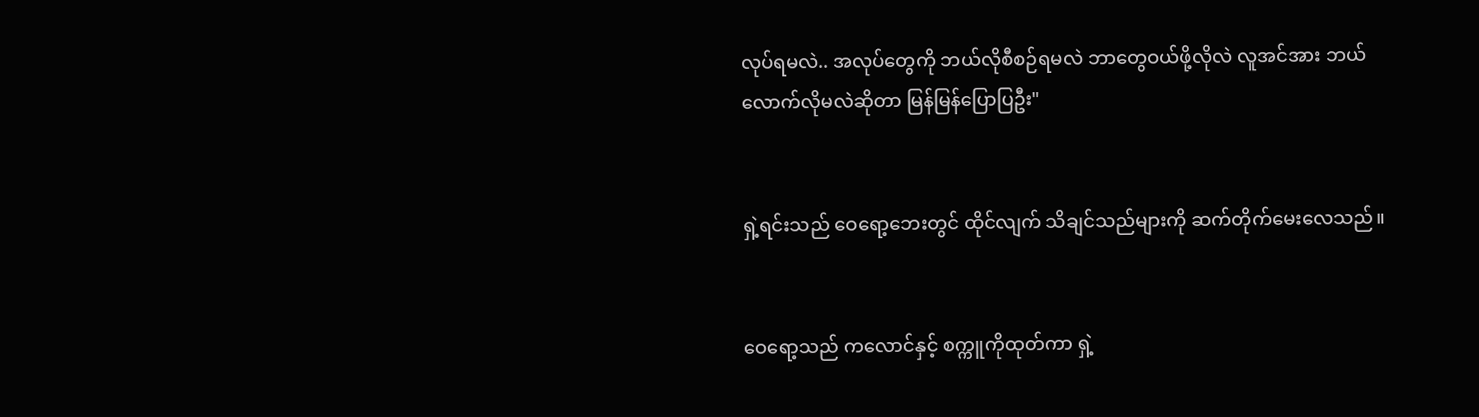လုပ်ရမလဲ.. အလုပ်တွေကို ဘယ်လိုစီစဉ်ရမလဲ ဘာတွေဝယ်ဖို့လိုလဲ လူအင်အား ဘယ်လောက်လိုမလဲဆိုတာ မြန်မြန်ပြောပြဦး"


ရှဲ့ရင်းသည် ဝေရော့ဘေးတွင် ထိုင်လျက် သိချင်သည်များကို ဆက်တိုက်မေးလေသည်။


ဝေရော့သည် ကလောင်နှင့် စက္ကူကိုထုတ်ကာ ရှဲ့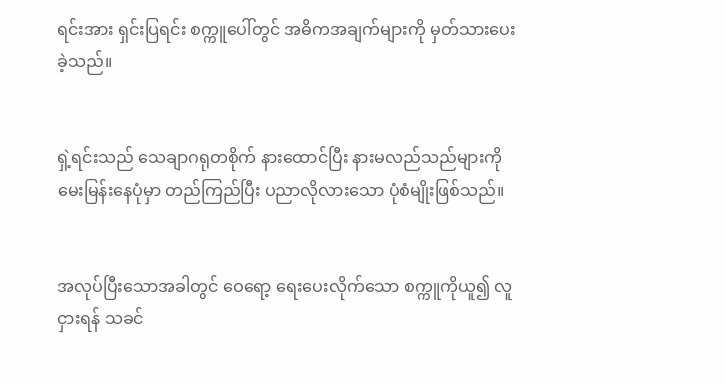ရင်းအား ရှင်းပြရင်း စက္ကူပေါ်တွင် အဓိကအချက်များကို မှတ်သားပေးခဲ့သည်။


ရှဲ့ရင်းသည် သေချာဂရုတစိုက် နားထောင်ပြီး နားမလည်သည်များကို မေးမြန်းနေပုံမှာ တည်ကြည်ပြီး ပညာလိုလားသော ပုံစံမျိုးဖြစ်သည်။


အလုပ်ပြီးသောအခါတွင် ဝေရော့ ရေးပေးလိုက်သော စက္ကူကိုယူ၍ လူငှားရန် သခင်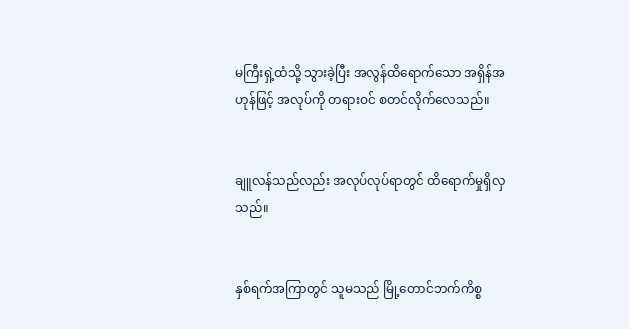မကြီးရှဲ့ထံသို့ သွားခဲ့ပြီး အလွန်ထိရောက်သော အရှိန်အဟုန်ဖြင့် အလုပ်ကို တရားဝင် စတင်လိုက်လေသည်။


ချူလန်သည်လည်း အလုပ်လုပ်ရာတွင် ထိရောက်မှုရှိလှသည်။


နှစ်ရက်အကြာတွင် သူမသည် မြို့တောင်ဘက်ကိစ္စ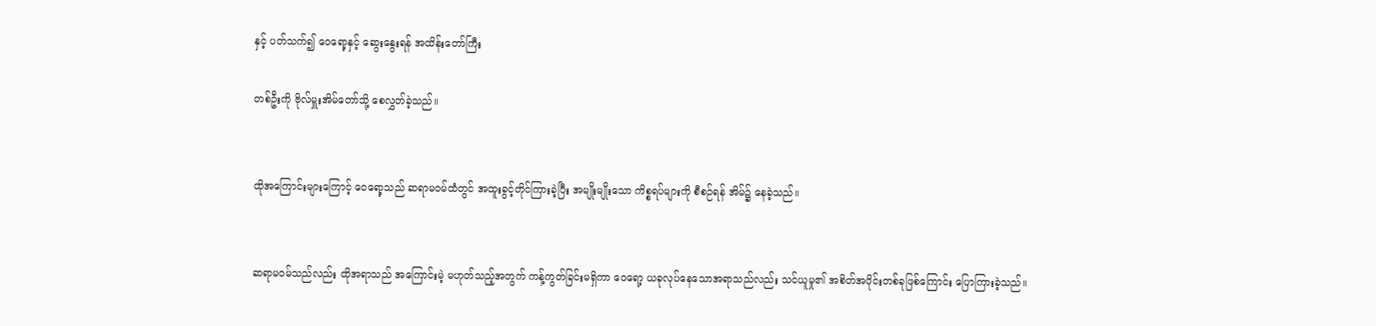နှင့် ပတ်သက်၍ ဝေရော့နှင့် ဆွေးနွေးရန် အထိန်းတော်ကြီး

တစ်ဦးကို ဗိုလ်မှူးအိမ်တော်သို့ စေလွှတ်ခဲ့သည်။


ထိုအကြောင်းများကြောင့် ဝေရော့သည် ဆရာမဝမ်ထံတွင် အထူးခွင့်တိုင်ကြားခဲ့ပြီး အမျိုးမျိုးသော ကိစ္စရပ်များကို စီစဉ်ရန် အိမ်၌ နေခဲ့သည်။


ဆရာမဝမ်သည်လည်း ထိုအရာသည် အကြောင်းမဲ့ မဟုတ်သည့်အတွက် ကန့်ကွတ်ခြင်းမရှိကာ ဝေရော့ ယခုလုပ်နေသောအရာသည်လည်း သင်ယူမှု၏ အစိတ်အပိုင်းတစ်ခုဖြစ်ကြောင်း ပြောကြားခဲ့သည်။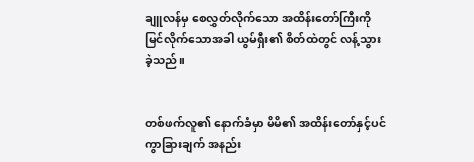ချူလန်မှ စေလွှတ်လိုက်သော အထိန်းတော်ကြီးကို မြင်လိုက်သောအခါ ယွမ်ရှီး၏ စိတ်ထဲတွင် လန့်သွားခဲ့သည်။


တစ်ဖက်လူ၏ နောက်ခံမှာ မိမိ၏ အထိန်းတော်နှင့်ပင် ကွာခြားချက် အနည်း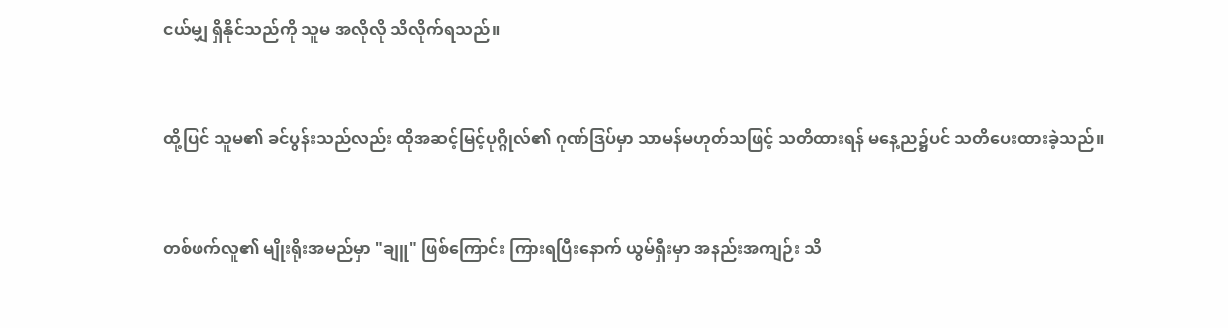ငယ်မျှ ရှိနိုင်သည်ကို သူမ အလိုလို သိလိုက်ရသည်။


ထို့ပြင် သူမ၏ ခင်ပွန်းသည်လည်း ထိုအဆင့်မြင့်ပုဂ္ဂိုလ်၏ ဂုဏ်ဒြပ်မှာ သာမန်မဟုတ်သဖြင့် သတိထားရန် မနေ့ည၌ပင် သတိပေးထားခဲ့သည်။


တစ်ဖက်လူ၏ မျိုးရိုးအမည်မှာ "ချူ" ဖြစ်ကြောင်း ကြားရပြီးနောက် ယွမ်ရှီးမှာ အနည်းအကျဉ်း သိ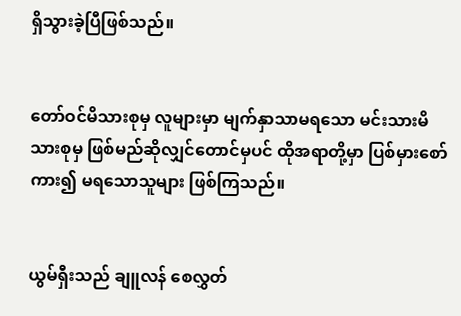ရှိသွားခဲ့ပြီဖြစ်သည်။


တော်ဝင်မိသားစုမှ လူများမှာ မျက်နှာသာမရသော မင်းသားမိသားစုမှ ဖြစ်မည်ဆိုလျှင်တောင်မှပင် ထိုအရာတို့မှာ ပြစ်မှားစော်ကား၍ မရသောသူများ ဖြစ်ကြသည်။


ယွမ်ရှီးသည် ချူလန် စေလွှတ်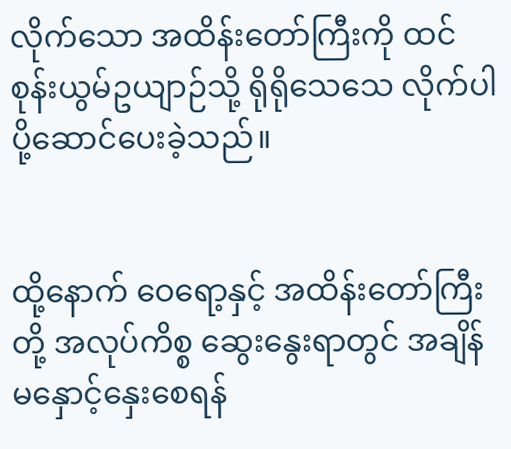လိုက်သော အထိန်းတော်ကြီးကို ထင်စုန်းယွမ်ဥယျာဉ်သို့ ရိုရိုသေသေ လိုက်ပါပို့ဆောင်ပေးခဲ့သည်။


ထို့နောက် ဝေရော့နှင့် အထိန်းတော်ကြီးတို့ အလုပ်ကိစ္စ ဆွေးနွေးရာတွင် အချိန်မနှောင့်နှေးစေရန်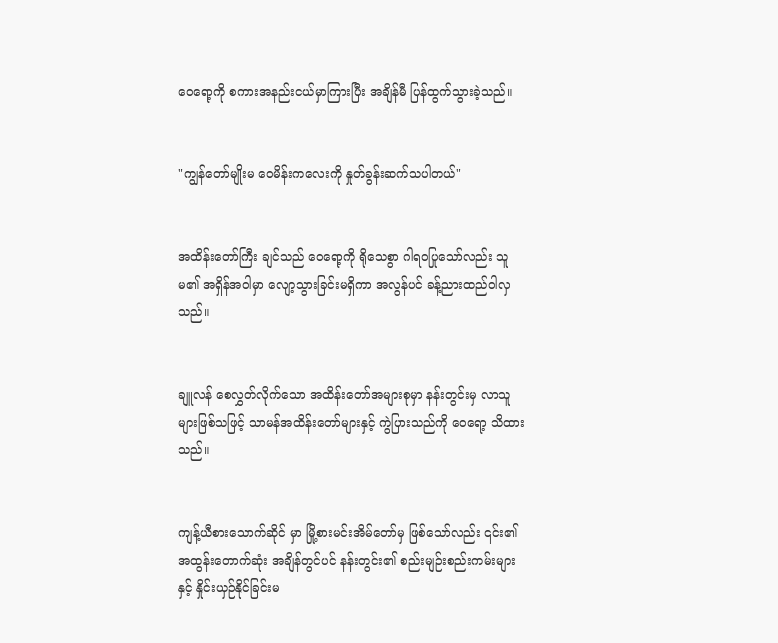ဝေရော့ကို စကားအနည်းငယ်မှာကြားပြီး အချိန်မီ ပြန်ထွက်သွားခဲ့သည်။


"ကျွန်တော်မျိုးမ ဝေမိန်းကလေးကို နှုတ်ခွန်းဆက်သပါတယ်"


အထိန်းတော်ကြီး ချင်သည် ဝေရော့ကို ရိုသေစွာ ဂါရဝပြုသော်လည်း သူမ၏ အရှိန်အဝါမှာ လျော့သွားခြင်းမရှိကာ အလွန်ပင် ခန့်ညားထည်ဝါလှသည်။


ချူလန် စေလွှတ်လိုက်သော အထိန်းတော်အများစုမှာ နန်းတွင်းမှ လာသူများဖြစ်သဖြင့် သာမန်အထိန်းတော်များနှင့် ကွဲပြားသည်ကို ဝေရော့ သိထားသည်။


ကျန့်ယီစားသောက်ဆိုင် မှာ မြို့စားမင်းအိမ်တော်မှ ဖြစ်သော်လည်း ၎င်း၏ အထွန်းတောက်ဆုံး အချိန်တွင်ပင် နန်းတွင်း၏ စည်းမျဉ်းစည်းကမ်းများနှင့် နှိုင်းယှဉ်နိုင်ခြင်းမ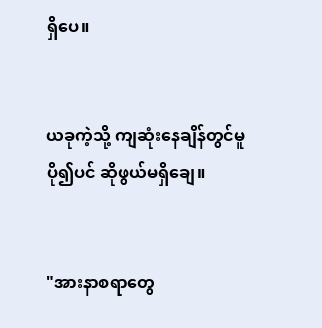ရှိပေ။


ယခုကဲ့သို့ ကျဆုံးနေချိန်တွင်မူ ပို၍ပင် ဆိုဖွယ်မရှိချေ။


"အားနာစရာတွေ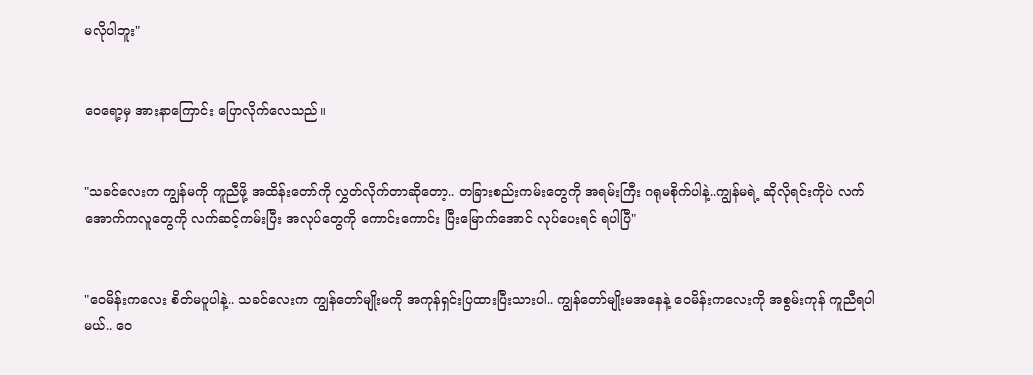မလိုပါဘူး"


ဝေရော့မှ အားနာကြောင်း ပြောလိုက်လေသည်။


"သခင်လေးက ကျွန်မကို ကူညီဖို့ အထိန်းတော်ကို လွှတ်လိုက်တာဆိုတော့.. တခြားစည်းကမ်းတွေကို အရမ်းကြီး ဂရုမစိုက်ပါနဲ့..ကျွန်မရဲ့ ဆိုလိုရင်းကိုပဲ လက်အောက်ကလူတွေကို လက်ဆင့်ကမ်းပြီး အလုပ်တွေကို ကောင်းကောင်း ပြီးမြောက်အောင် လုပ်ပေးရင် ရပါပြီ"


"ဝေမိန်းကလေး စိတ်မပူပါနဲ့.. သခင်လေးက ကျွန်တော်မျိုးမကို အကုန်ရှင်းပြထားပြီးသားပါ.. ကျွန်တော်မျိုးမအနေနဲ့ ဝေမိန်းကလေးကို အစွမ်းကုန် ကူညီရပါမယ်.. ဝေ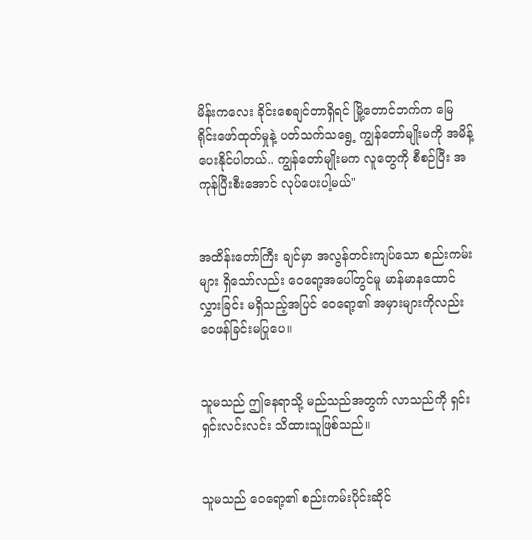မိန်းကလေး ခိုင်းစေချင်တာရှိရင် မြို့တောင်ဘက်က မြေရိုင်းဖော်ထုတ်မှုနဲ့ ပတ်သက်သရွေ့ ကျွန်တော်မျိုးမကို အမိန့်ပေးနိုင်ပါတယ်.. ကျွန်တော်မျိုးမက လူတွေကို စီစဉ်ပြီး အကုန်ပြီးစီးအောင် လုပ်ပေးပါ့မယ်"


အထိန်းတော်ကြီး ချင်မှာ အလွန်တင်းကျပ်သော စည်းကမ်းများ ရှိသော်လည်း ဝေရော့အပေါ်တွင်မူ မာန်မာနထောင်လွှားခြင်း မရှိသည့်အပြင် ဝေရော့၏ အမှားများကိုလည်း ဝေဖန်ခြင်းမပြုပေ။


သူမသည် ဤနေရာသို့ မည်သည်အတွက် လာသည်ကို ရှင်းရှင်းလင်းလင်း သိထားသူဖြစ်သည်။


သူမသည် ဝေရော့၏ စည်းကမ်းပိုင်းဆိုင်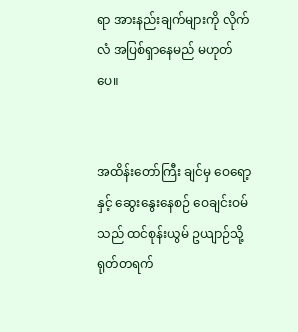ရာ အားနည်းချက်များကို လိုက်လံ အပြစ်ရှာနေမည် မဟုတ်ပေ။


အထိန်းတော်ကြီး ချင်မှ ဝေရော့နှင့် ဆွေးနွေးနေစဉ် ဝေချင်းဝမ်သည် ထင်စုန်းယွမ် ဥယျာဉ်သို့ ရုတ်တရက်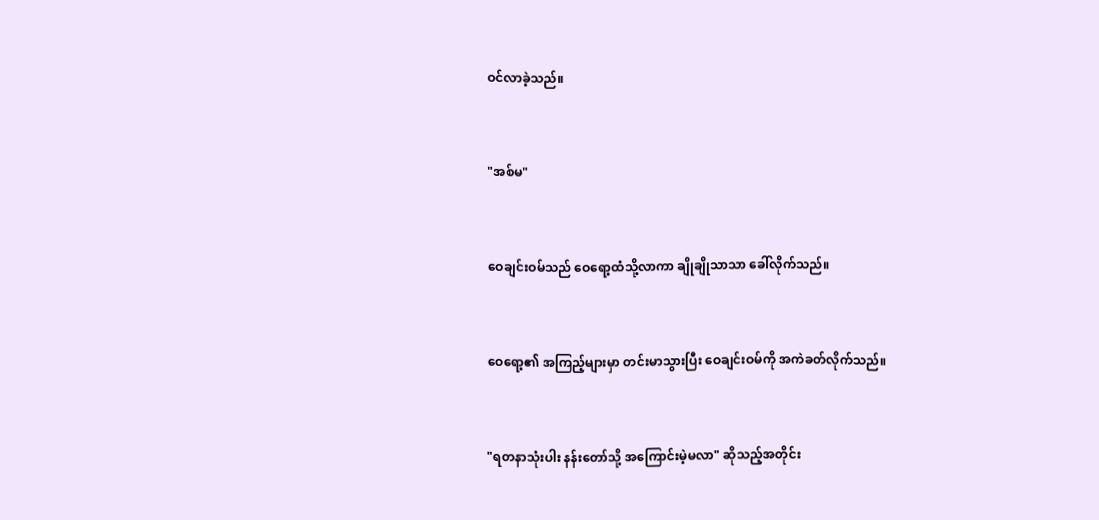ဝင်လာခဲ့သည်။


"အစ်မ"


ဝေချင်းဝမ်သည် ဝေရော့ထံသို့လာကာ ချိုချိုသာသာ ခေါ်လိုက်သည်။


ဝေရော့၏ အကြည့်များမှာ တင်းမာသွားပြီး ဝေချင်းဝမ်ကို အကဲခတ်လိုက်သည်။


"ရတနာသုံးပါး နန်းတော်သို့ အကြောင်းမဲ့မလာ" ဆိုသည့်အတိုင်း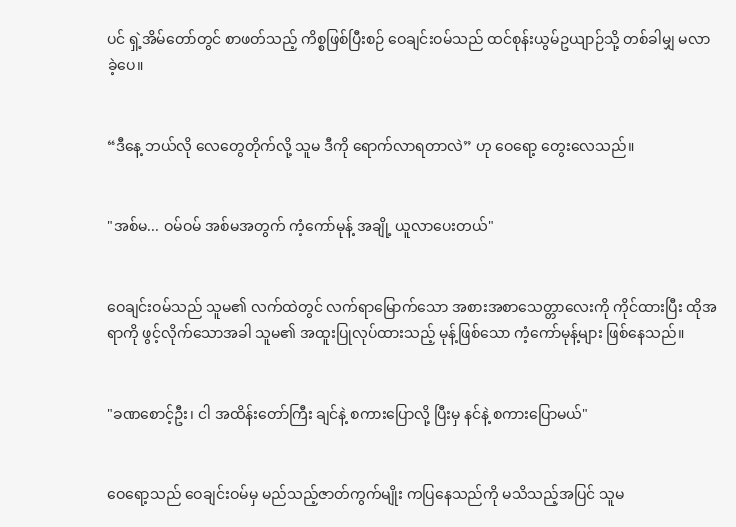ပင် ရှဲ့အိမ်တော်တွင် စာဖတ်သည့် ကိစ္စဖြစ်ပြီးစဉ် ဝေချင်းဝမ်သည် ထင်စုန်းယွမ်ဥယျာဉ်သို့ တစ်ခါမျှ မလာခဲ့ပေ။


“ဒီနေ့ ဘယ်လို လေတွေတိုက်လို့ သူမ ဒီကို ရောက်လာရတာလဲ” ဟု ဝေရော့ တွေးလေသည်။


"အစ်မ... ဝမ်ဝမ် အစ်မအတွက် ကံ့ကော်မုန့် အချို့ ယူလာပေးတယ်"


ဝေချင်းဝမ်သည် သူမ၏ လက်ထဲတွင် လက်ရာမြောက်သော အစားအစာသေတ္တာလေးကို ကိုင်ထားပြီး ထိုအရာကို ဖွင့်လိုက်သောအခါ သူမ၏ အထူးပြုလုပ်ထားသည့် မုန့်ဖြစ်သော ကံ့ကော်မုန့်များ ဖြစ်နေသည်။


"ခဏစောင့်ဦး၊ ငါ အထိန်းတော်ကြီး ချင်နဲ့ စကားပြောလို့ ပြီးမှ နင်နဲ့ စကားပြောမယ်"


ဝေရော့သည် ဝေချင်းဝမ်မှ မည်သည့်ဇာတ်ကွက်မျိုး ကပြနေသည်ကို မသိသည့်အပြင် သူမ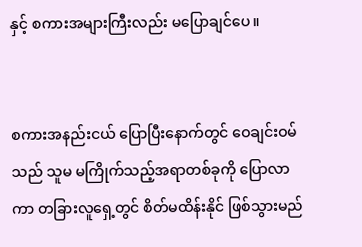နှင့် စကားအများကြီးလည်း မပြောချင်ပေ။


စကားအနည်းငယ် ပြောပြီးနောက်တွင် ဝေချင်းဝမ်သည် သူမ မကြိုက်သည့်အရာတစ်ခုကို ပြောလာကာ တခြားလူရှေ့တွင် စိတ်မထိန်းနိုင် ဖြစ်သွားမည်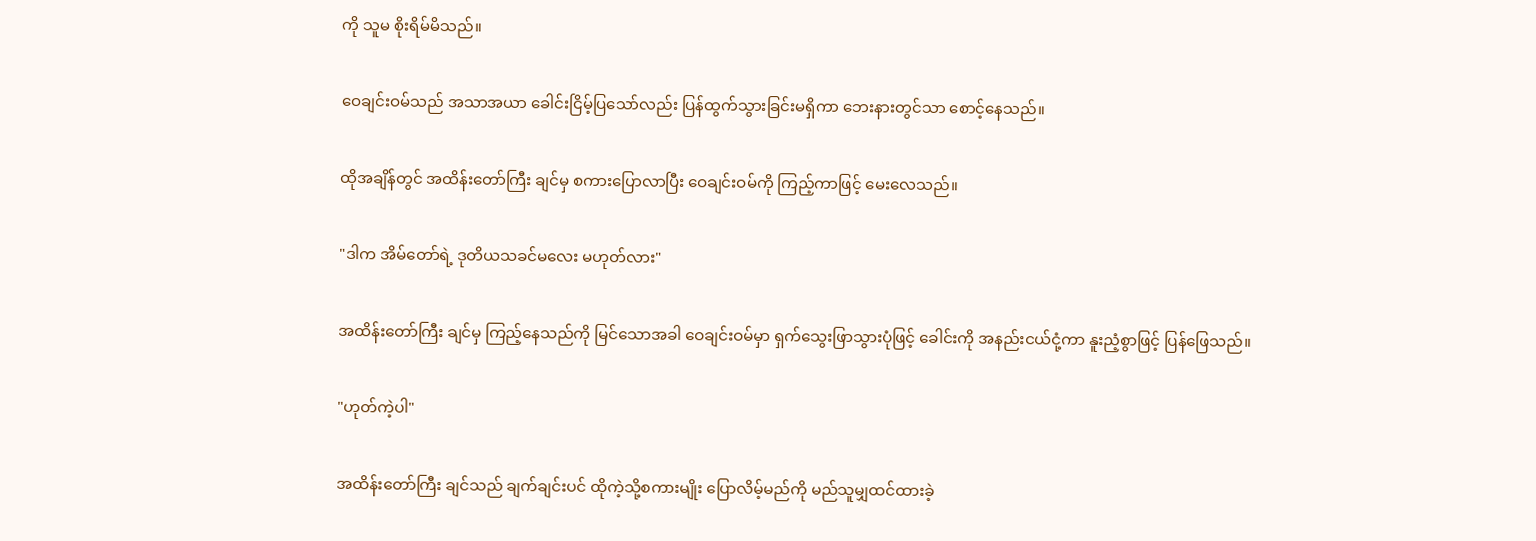ကို သူမ စိုးရိမ်မိသည်။


ဝေချင်းဝမ်သည် အသာအယာ ခေါင်းငြိမ့်ပြသော်လည်း ပြန်ထွက်သွားခြင်းမရှိကာ ဘေးနားတွင်သာ စောင့်နေသည်။


ထိုအချိန်တွင် အထိန်းတော်ကြီး ချင်မှ စကားပြောလာပြီး ဝေချင်းဝမ်ကို ကြည့်ကာဖြင့် မေးလေသည်။


"ဒါက အိမ်တော်ရဲ့ ဒုတိယသခင်မလေး မဟုတ်လား"


အထိန်းတော်ကြီး ချင်မှ ကြည့်နေသည်ကို မြင်သောအခါ ဝေချင်းဝမ်မှာ ရှက်သွေးဖြာသွားပုံဖြင့် ခေါင်းကို အနည်းငယ်ငုံ့ကာ နူးညံ့စွာဖြင့် ပြန်ဖြေသည်။


"ဟုတ်ကဲ့ပါ"


အထိန်းတော်ကြီး ချင်သည် ချက်ချင်းပင် ထိုကဲ့သို့စကားမျိုး ပြောလိမ့်မည်ကို မည်သူမျှထင်ထားခဲ့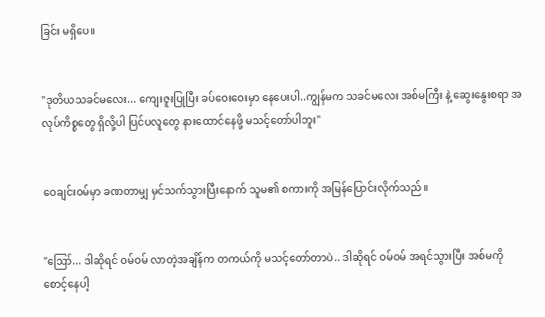ခြင်း မရှိပေ။


"ဒုတိယသခင်မလေး... ကျေးဇူးပြုပြီး ခပ်ဝေးဝေးမှာ နေပေးပါ..ကျွန်မက သခင်မလေး အစ်မကြီး နဲ့ ဆွေးနွေးစရာ အလုပ်ကိစ္စတွေ ရှိလို့ပါ ပြင်ပလူတွေ နားထောင်နေဖို့ မသင့်တော်ပါဘူး"


ဝေချင်းဝမ်မှာ ခဏတာမျှ မှင်သက်သွားပြီးနောက် သူမ၏ စကားကို အမြန်ပြောင်းလိုက်သည်။


"ဪ... ဒါဆိုရင် ဝမ်ဝမ် လာတဲ့အချိန်က တကယ်ကို မသင့်တော်တာပဲ.. ဒါဆိုရင် ဝမ်ဝမ် အရင်သွားပြီး အစ်မကို စောင့်နေပါ့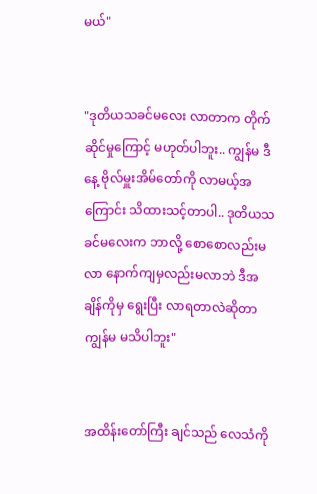မယ်"


"ဒုတိယသခင်မလေး လာတာက တိုက်ဆိုင်မှုကြောင့် မဟုတ်ပါဘူး.. ကျွန်မ ဒီနေ့ ဗိုလ်မှူးအိမ်တော်ကို လာမယ့်အကြောင်း သိထားသင့်တာပါ.. ဒုတိယသခင်မလေးက ဘာလို့ စောစောလည်းမလာ နောက်ကျမှလည်းမလာဘဲ ဒီအချိန်ကိုမှ ရွေးပြီး လာရတာလဲဆိုတာ ကျွန်မ မသိပါဘူး"


အထိန်းတော်ကြီး ချင်သည် လေသံကို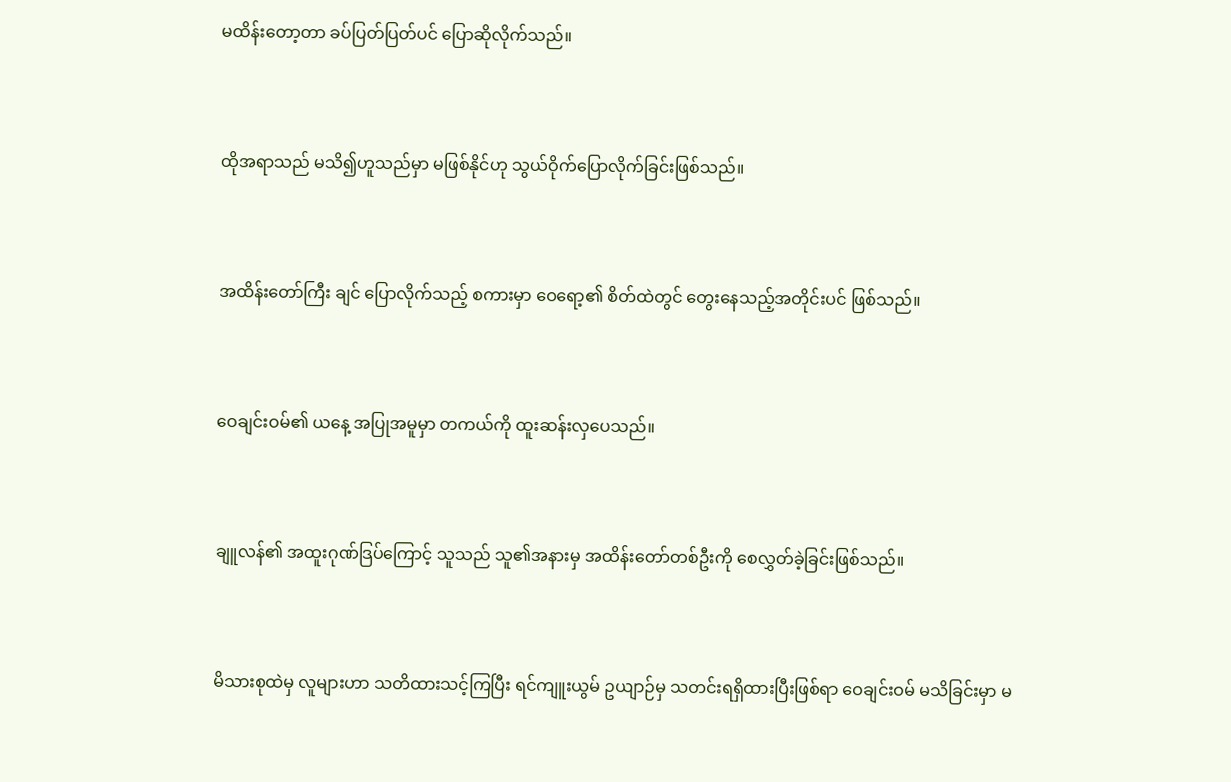မထိန်းတော့တာ ခပ်ပြတ်ပြတ်ပင် ပြောဆိုလိုက်သည်။


ထိုအရာသည် မသိ၍ဟူသည်မှာ မဖြစ်နိုင်ဟု သွယ်ဝိုက်ပြောလိုက်ခြင်းဖြစ်သည်။


အထိန်းတော်ကြီး ချင် ပြောလိုက်သည့် စကားမှာ ဝေရော့၏ စိတ်ထဲတွင် တွေးနေသည့်အတိုင်းပင် ဖြစ်သည်။


ဝေချင်းဝမ်၏ ယနေ့ အပြုအမူမှာ တကယ်ကို ထူးဆန်းလှပေသည်။


ချူလန်၏ အထူးဂုဏ်ဒြပ်ကြောင့် သူသည် သူ၏အနားမှ အထိန်းတော်တစ်ဦးကို စေလွှတ်ခဲ့ခြင်းဖြစ်သည်။


မိသားစုထဲမှ လူများဟာ သတိထားသင့်ကြပြီး ရင်ကျူးယွမ် ဥယျာဉ်မှ သတင်းရရှိထားပြီးဖြစ်ရာ ဝေချင်းဝမ် မသိခြင်းမှာ မ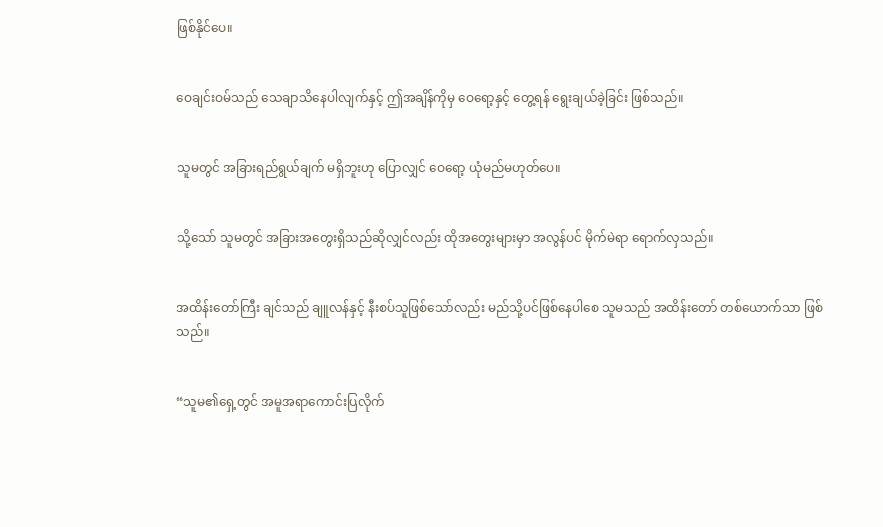ဖြစ်နိုင်ပေ။


ဝေချင်းဝမ်သည် သေချာသိနေပါလျက်နှင့် ဤအချိန်ကိုမှ ဝေရော့နှင့် တွေ့ရန် ရွေးချယ်ခဲ့ခြင်း ဖြစ်သည်။


သူမတွင် အခြားရည်ရွယ်ချက် မရှိဘူးဟု ပြောလျှင် ဝေရော့ ယုံမည်မဟုတ်ပေ။


သို့သော် သူမတွင် အခြားအတွေးရှိသည်ဆိုလျှင်လည်း ထိုအတွေးများမှာ အလွန်ပင် မိုက်မဲရာ ရောက်လှသည်။


အထိန်းတော်ကြီး ချင်သည် ချူလန်နှင့် နီးစပ်သူဖြစ်သော်လည်း မည်သို့ပင်ဖြစ်နေပါစေ သူမသည် အထိန်းတော် တစ်ယောက်သာ ဖြစ်သည်။


“သူမ၏ရှေ့တွင် အမူအရာကောင်းပြလိုက်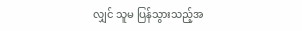လျှင် သူမ ပြန်သွားသည့်အ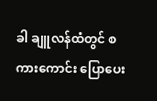ခါ ချူလန်ထံတွင် စကားကောင်း ပြောပေး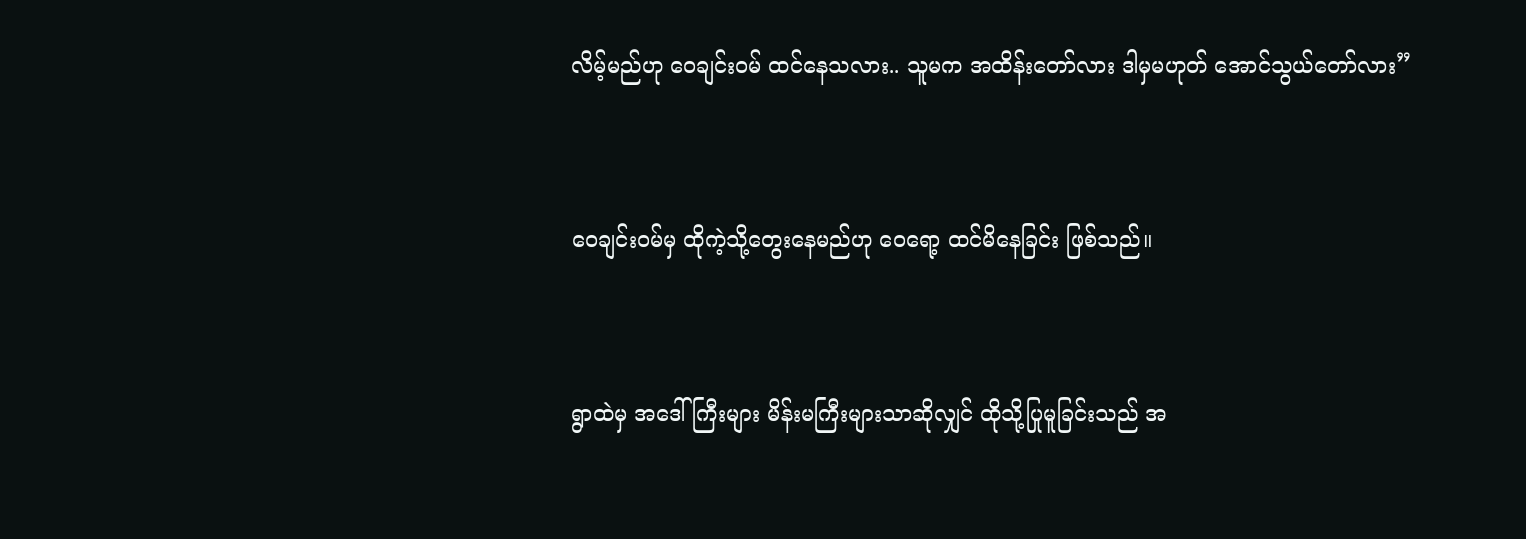လိမ့်မည်ဟု ဝေချင်းဝမ် ထင်နေသလား.. သူမက အထိန်းတော်လား ဒါမှမဟုတ် အောင်သွယ်တော်လား”


ဝေချင်းဝမ်မှ ထိုကဲ့သို့တွေးနေမည်ဟု ဝေရော့ ထင်မိနေခြင်း ဖြစ်သည်။


ရွာထဲမှ အဒေါ်ကြီးများ မိန်းမကြီးများသာဆိုလျှင် ထိုသို့ပြုမူခြင်းသည် အ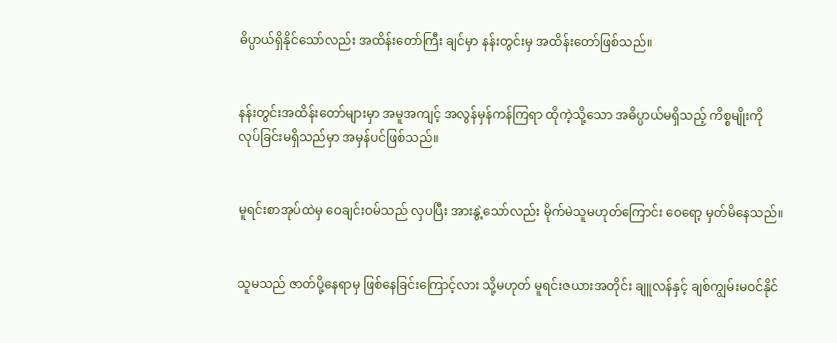ဓိပ္ပာယ်ရှိနိုင်သော်လည်း အထိန်းတော်ကြီး ချင်မှာ နန်းတွင်းမှ အထိန်းတော်ဖြစ်သည်။


နန်းတွင်းအထိန်းတော်များမှာ အမူအကျင့် အလွန်မှန်ကန်ကြရာ ထိုကဲ့သို့သော အဓိပ္ပာယ်မရှိသည့် ကိစ္စမျိုးကို လုပ်ခြင်းမရှိသည်မှာ အမှန်ပင်ဖြစ်သည်။


မူရင်းစာအုပ်ထဲမှ ဝေချင်းဝမ်သည် လှပပြီး အားနွဲ့သော်လည်း မိုက်မဲသူမဟုတ်ကြောင်း ဝေရော့ မှတ်မိနေသည်။


သူမသည် ဇာတ်ပို့နေရာမှ ဖြစ်နေခြင်းကြောင့်လား သို့မဟုတ် မူရင်းဇယားအတိုင်း ချူလန်နှင့် ချစ်ကျွမ်းမဝင်နိုင်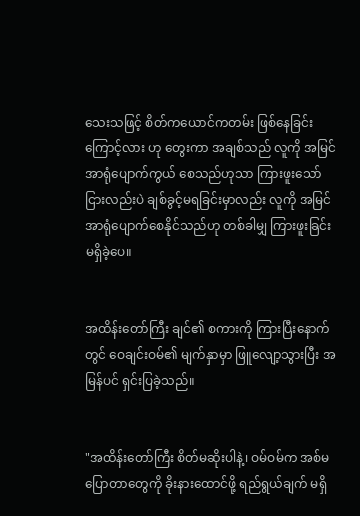သေးသဖြင့် စိတ်ကယောင်ကတမ်း ဖြစ်နေခြင်းကြောင့်လား ဟု တွေးကာ အချစ်သည် လူကို အမြင်အာရုံပျောက်ကွယ် စေသည်ဟုသာ ကြားဖူးသော်ငြားလည်းပဲ ချစ်ခွင့်မရခြင်းမှာလည်း လူကို အမြင်အာရုံပျောက်စေနိုင်သည်ဟု တစ်ခါမျှ ကြားဖူးခြင်း မရှိခဲ့ပေ။


အထိန်းတော်ကြီး ချင်၏ စကားကို ကြားပြီးနောက်တွင် ဝေချင်းဝမ်၏ မျက်နှာမှာ ဖြူလျော့သွားပြီး အမြန်ပင် ရှင်းပြခဲ့သည်။


"အထိန်းတော်ကြီး စိတ်မဆိုးပါနဲ့၊ ဝမ်ဝမ်က အစ်မပြောတာတွေကို ခိုးနားထောင်ဖို့ ရည်ရွယ်ချက် မရှိ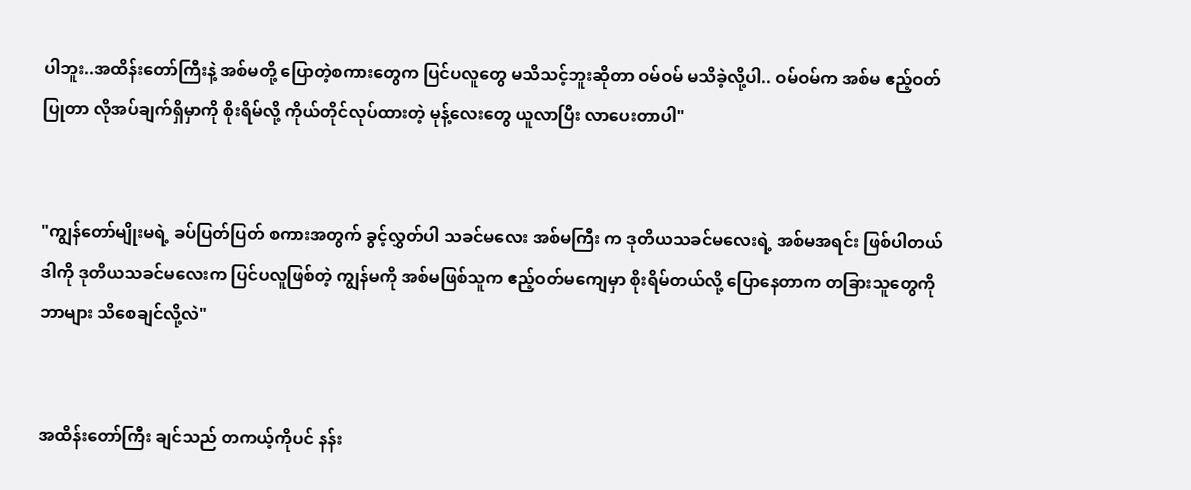ပါဘူး..အထိန်းတော်ကြီးနဲ့ အစ်မတို့ ပြောတဲ့စကားတွေက ပြင်ပလူတွေ မသိသင့်ဘူးဆိုတာ ဝမ်ဝမ် မသိခဲ့လို့ပါ.. ဝမ်ဝမ်က အစ်မ ဧည့်ဝတ်ပြုတာ လိုအပ်ချက်ရှိမှာကို စိုးရိမ်လို့ ကိုယ်တိုင်လုပ်ထားတဲ့ မုန့်လေးတွေ ယူလာပြီး လာပေးတာပါ"


"ကျွန်တော်မျိုးမရဲ့ ခပ်ပြတ်ပြတ် စကားအတွက် ခွင့်လွှတ်ပါ သခင်မလေး အစ်မကြီး က ဒုတိယသခင်မလေးရဲ့ အစ်မအရင်း ဖြစ်ပါတယ် ဒါကို ဒုတိယသခင်မလေးက ပြင်ပလူဖြစ်တဲ့ ကျွန်မကို အစ်မဖြစ်သူက ဧည့်ဝတ်မကျေမှာ စိုးရိမ်တယ်လို့ ပြောနေတာက တခြားသူတွေကို ဘာများ သိစေချင်လို့လဲ"


အထိန်းတော်ကြီး ချင်သည် တကယ့်ကိုပင် နန်း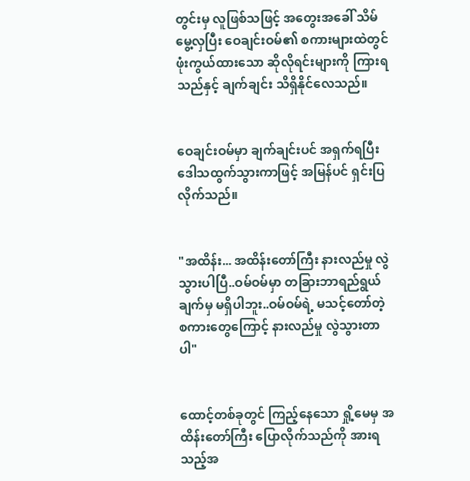တွင်းမှ လူဖြစ်သဖြင့် အတွေးအခေါ် သိမ်မွေ့လှပြီး ဝေချင်းဝမ်၏ စကားများထဲတွင် ဖုံးကွယ်ထားသော ဆိုလိုရင်းများကို ကြားရသည်နှင့် ချက်ချင်း သိရှိနိုင်လေသည်။


ဝေချင်းဝမ်မှာ ချက်ချင်းပင် အရှက်ရပြီး ဒေါသထွက်သွားကာဖြင့် အမြန်ပင် ရှင်းပြလိုက်သည်။


"အထိန်း... အထိန်းတော်ကြီး နားလည်မှု လွဲသွားပါပြီ..ဝမ်ဝမ်မှာ တခြားဘာရည်ရွယ်ချက်မှ မရှိပါဘူး..ဝမ်ဝမ်ရဲ့ မသင့်တော်တဲ့ စကားတွေကြောင့် နားလည်မှု လွဲသွားတာပါ"


ထောင့်တစ်ခုတွင် ကြည့်နေသော ရှို့မေမှ အထိန်းတော်ကြီး ပြောလိုက်သည်ကို အားရသည့်အ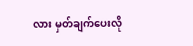လား မှတ်ချက်ပေးလို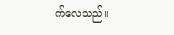က်လေသည်။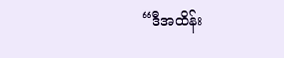“ဒီအထိန်း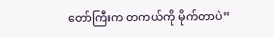တော်ကြီးက တကယ်ကို မိုက်တာပဲ”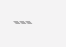---